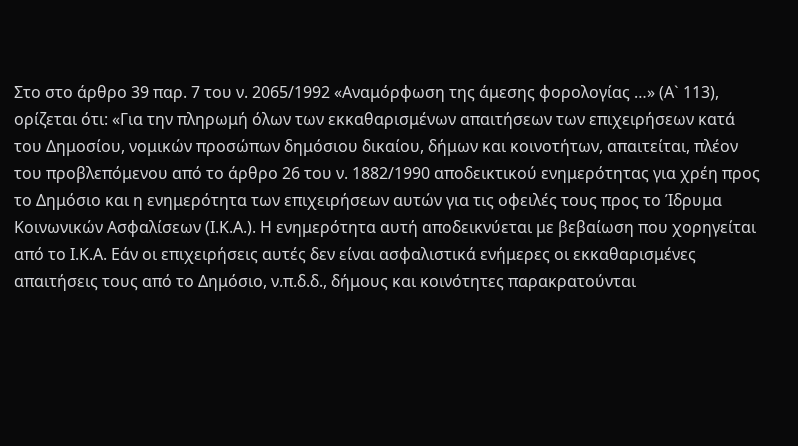Στο στο άρθρο 39 παρ. 7 του ν. 2065/1992 «Αναμόρφωση της άμεσης φορολογίας …» (Α` 113), ορίζεται ότι: «Για την πληρωμή όλων των εκκαθαρισμένων απαιτήσεων των επιχειρήσεων κατά του Δημοσίου, νομικών προσώπων δημόσιου δικαίου, δήμων και κοινοτήτων, απαιτείται, πλέον του προβλεπόμενου από το άρθρο 26 του ν. 1882/1990 αποδεικτικού ενημερότητας για χρέη προς το Δημόσιο και η ενημερότητα των επιχειρήσεων αυτών για τις οφειλές τους προς το Ίδρυμα Κοινωνικών Ασφαλίσεων (Ι.Κ.Α.). Η ενημερότητα αυτή αποδεικνύεται με βεβαίωση που χορηγείται από το Ι.Κ.Α. Εάν οι επιχειρήσεις αυτές δεν είναι ασφαλιστικά ενήμερες οι εκκαθαρισμένες απαιτήσεις τους από το Δημόσιο, ν.π.δ.δ., δήμους και κοινότητες παρακρατούνται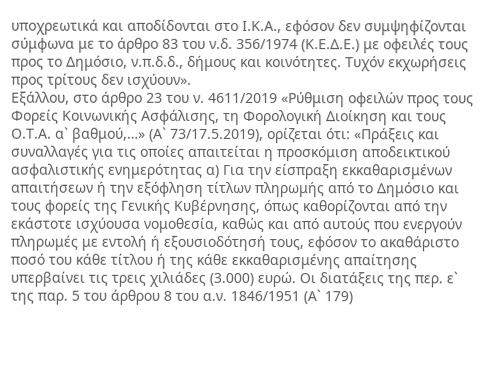υποχρεωτικά και αποδίδονται στο Ι.Κ.Α., εφόσον δεν συμψηφίζονται σύμφωνα με το άρθρο 83 του ν.δ. 356/1974 (Κ.Ε.Δ.Ε.) με οφειλές τους προς το Δημόσιο, ν.π.δ.δ., δήμους και κοινότητες. Τυχόν εκχωρήσεις προς τρίτους δεν ισχύουν».
Εξάλλου, στο άρθρο 23 του ν. 4611/2019 «Ρύθμιση οφειλών προς τους Φορείς Κοινωνικής Ασφάλισης, τη Φορολογική Διοίκηση και τους Ο.Τ.Α. α` βαθμού,…» (Α` 73/17.5.2019), ορίζεται ότι: «Πράξεις και συναλλαγές για τις οποίες απαιτείται η προσκόμιση αποδεικτικού ασφαλιστικής ενημερότητας α) Για την είσπραξη εκκαθαρισμένων απαιτήσεων ή την εξόφληση τίτλων πληρωμής από το Δημόσιο και τους φορείς της Γενικής Κυβέρνησης, όπως καθορίζονται από την εκάστοτε ισχύουσα νομοθεσία, καθώς και από αυτούς που ενεργούν πληρωμές με εντολή ή εξουσιοδότησή τους, εφόσον το ακαθάριστο ποσό του κάθε τίτλου ή της κάθε εκκαθαρισμένης απαίτησης υπερβαίνει τις τρεις χιλιάδες (3.000) ευρώ. Οι διατάξεις της περ. ε` της παρ. 5 του άρθρου 8 του α.ν. 1846/1951 (Α` 179)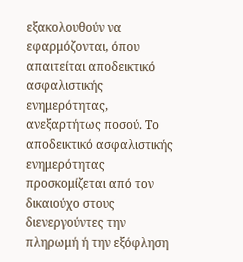εξακολουθούν να εφαρμόζονται, όπου απαιτείται αποδεικτικό ασφαλιστικής ενημερότητας, ανεξαρτήτως ποσού. Το αποδεικτικό ασφαλιστικής ενημερότητας προσκομίζεται από τον δικαιούχο στους διενεργούντες την πληρωμή ή την εξόφληση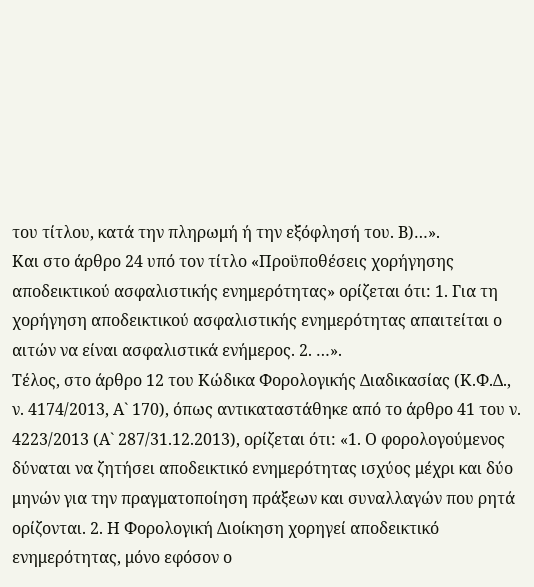του τίτλου, κατά την πληρωμή ή την εξόφλησή του. Β)…».
Και στο άρθρο 24 υπό τον τίτλο «Προϋποθέσεις χορήγησης αποδεικτικού ασφαλιστικής ενημερότητας» ορίζεται ότι: 1. Για τη χορήγηση αποδεικτικού ασφαλιστικής ενημερότητας απαιτείται ο αιτών να είναι ασφαλιστικά ενήμερος. 2. …».
Τέλος, στο άρθρο 12 του Κώδικα Φορολογικής Διαδικασίας (Κ.Φ.Δ., ν. 4174/2013, Α` 170), όπως αντικαταστάθηκε από το άρθρο 41 του ν. 4223/2013 (Α` 287/31.12.2013), ορίζεται ότι: «1. Ο φορολογούμενος δύναται να ζητήσει αποδεικτικό ενημερότητας ισχύος μέχρι και δύο μηνών για την πραγματοποίηση πράξεων και συναλλαγών που ρητά ορίζονται. 2. Η Φορολογική Διοίκηση χορηγεί αποδεικτικό ενημερότητας, μόνο εφόσον ο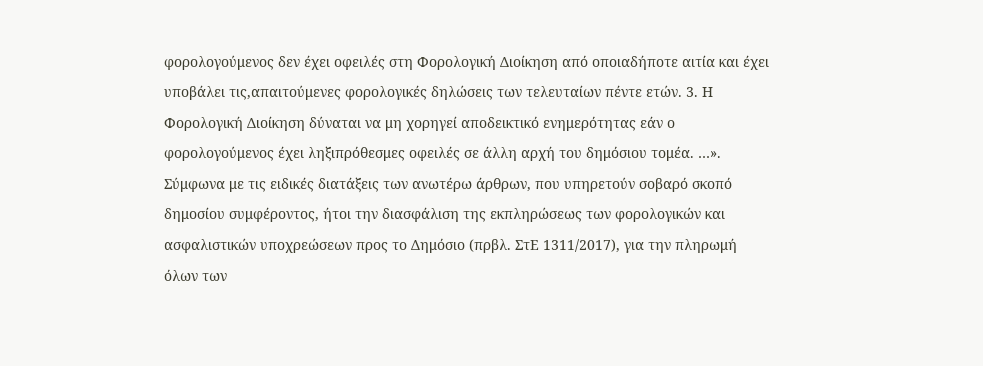φορολογούμενος δεν έχει οφειλές στη Φορολογική Διοίκηση από οποιαδήποτε αιτία και έχει υποβάλει τις,απαιτούμενες φορολογικές δηλώσεις των τελευταίων πέντε ετών. 3. Η Φορολογική Διοίκηση δύναται να μη χορηγεί αποδεικτικό ενημερότητας εάν ο φορολογούμενος έχει ληξιπρόθεσμες οφειλές σε άλλη αρχή του δημόσιου τομέα. …».
Σύμφωνα με τις ειδικές διατάξεις των ανωτέρω άρθρων, που υπηρετούν σοβαρό σκοπό δημοσίου συμφέροντος, ήτοι την διασφάλιση της εκπληρώσεως των φορολογικών και ασφαλιστικών υποχρεώσεων προς το Δημόσιο (πρβλ. ΣτΕ 1311/2017), για την πληρωμή όλων των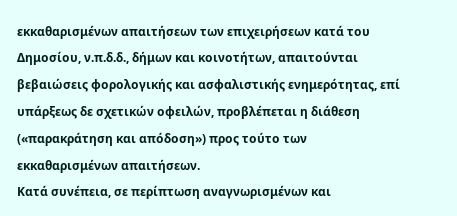εκκαθαρισμένων απαιτήσεων των επιχειρήσεων κατά του Δημοσίου, ν.π.δ.δ., δήμων και κοινοτήτων, απαιτούνται βεβαιώσεις φορολογικής και ασφαλιστικής ενημερότητας, επί υπάρξεως δε σχετικών οφειλών, προβλέπεται η διάθεση («παρακράτηση και απόδοση») προς τούτο των εκκαθαρισμένων απαιτήσεων.
Κατά συνέπεια, σε περίπτωση αναγνωρισμένων και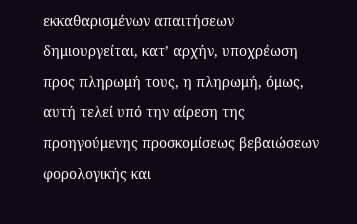εκκαθαρισμένων απαιτήσεων δημιουργείται, κατ’ αρχήν, υποχρέωση προς πληρωμή τους, η πληρωμή, όμως, αυτή τελεί υπό την αίρεση της προηγούμενης προσκομίσεως βεβαιώσεων φορολογικής και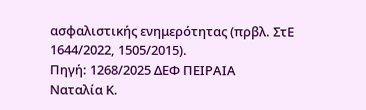ασφαλιστικής ενημερότητας (πρβλ. ΣτΕ 1644/2022, 1505/2015).
Πηγή: 1268/2025 ΔΕΦ ΠΕΙΡΑΙΑ
Ναταλία Κ.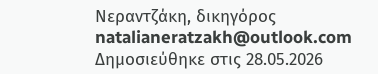Νεραντζάκη, δικηγόρος
natalianeratzakh@outlook.com
Δημοσιεύθηκε στις 28.05.2026